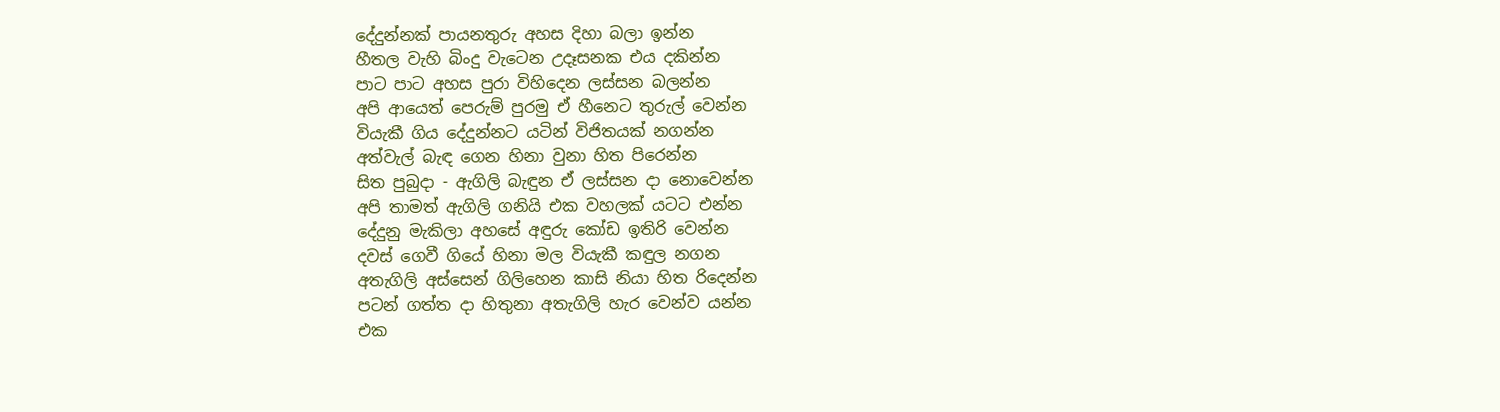දේදුන්නක් පායනතුරු අහස දිහා බලා ඉන්න
හීතල වැහි බිංදු වැටෙන උදෑසනක එය දකින්න
පාට පාට අහස පුරා විහිදෙන ලස්සන බලන්න
අපි ආයෙත් පෙරුම් පුරමු ඒ හීනෙට තුරුල් වෙන්න
වියැකී ගිය දේදුන්නට යටින් විජිතයක් නගන්න
අත්වැල් බැඳ ගෙන හිනා වුනා හිත පිරෙන්න
සිත පුබුදා - ඇගිලි බැඳුන ඒ ලස්සන දා නොවෙන්න
අපි තාමත් ඇගිලි ගනියි එක වහලක් යටට එන්න
දේදුනු මැකිලා අහසේ අඳුරු කෝඩ ඉතිරි වෙන්න
දවස් ගෙවී ගියේ හිනා මල වියැකී කඳුල නගන
අතැගිලි අස්සෙන් ගිලිහෙන කාසි නියා හිත රිදෙන්න
පටන් ගත්ත දා හිතුනා අතැගිලි හැර වෙන්ව යන්න
එක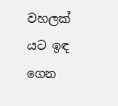වහලක් යට ඉඳ ගෙන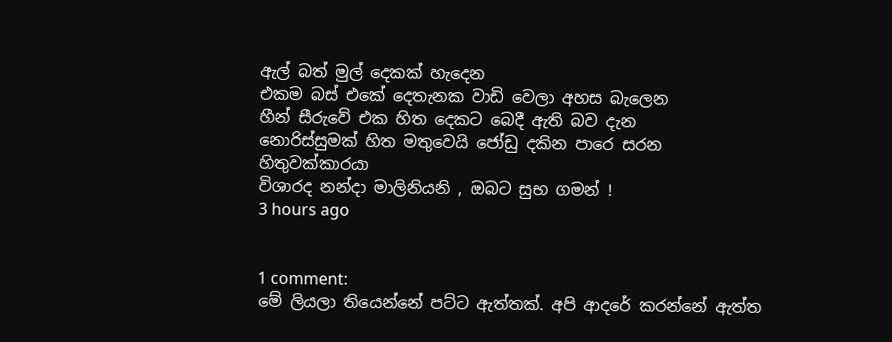ඇල් බත් මුල් දෙකක් හැදෙන
එකම බස් එකේ දෙතැනක වාඩි වෙලා අහස බැලෙන
හීන් සීරුවේ එක හිත දෙකට බෙදී ඇති බව දැන
නොරිස්සුමක් හිත මතුවෙයි ජෝඩු දකින පාරෙ සරන
හිතුවක්කාරයා
විශාරද නන්දා මාලිනියනි , ඔබට සුභ ගමන් !
3 hours ago


1 comment:
මේ ලියලා තියෙන්නේ පට්ට ඇත්තක්. අපි ආදරේ කරන්නේ ඇත්ත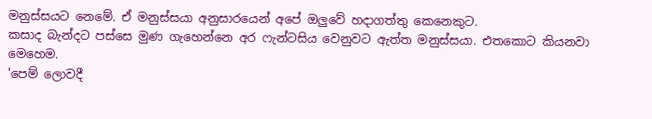මනුස්සයට නෙමේ. ඒ මනුස්සයා අනුසාරයෙන් අපේ ඔලුවේ හදාගත්තු කෙනෙකුට.
කසාද බැන්දට පස්සෙ මුණ ගැහෙන්නෙ අර ෆැන්ටසිය වෙනුවට ඇත්ත මනුස්සයා. එතකොට කියනවා මෙහෙම.
'පෙම් ලොවදී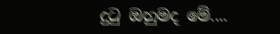දුටු ඔහුමද මේ....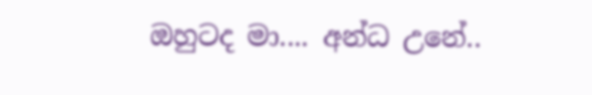ඔහුටද මා.... අන්ධ උනේ..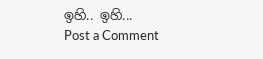ඉහි.. ඉහි...
Post a Comment